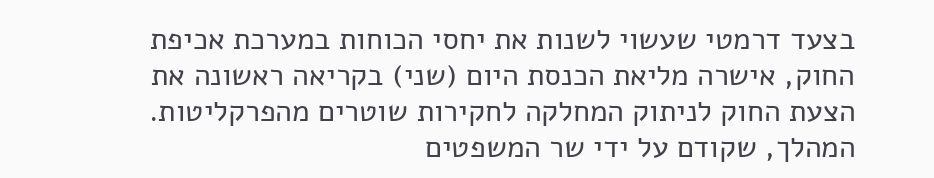בצעד דרמטי שעשוי לשנות את יחסי הכוחות במערכת אכיפת החוק, אישרה מליאת הכנסת היום (שני) בקריאה ראשונה את הצעת החוק לניתוק המחלקה לחקירות שוטרים מהפרקליטות. המהלך, שקודם על ידי שר המשפטים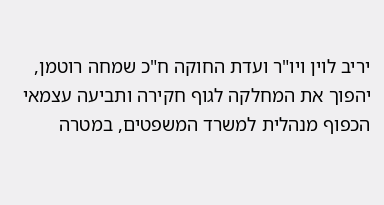יריב לוין ויו"ר ועדת החוקה ח"כ שמחה רוטמן, יהפוך את המחלקה לגוף חקירה ותביעה עצמאי הכפוף מנהלית למשרד המשפטים, במטרה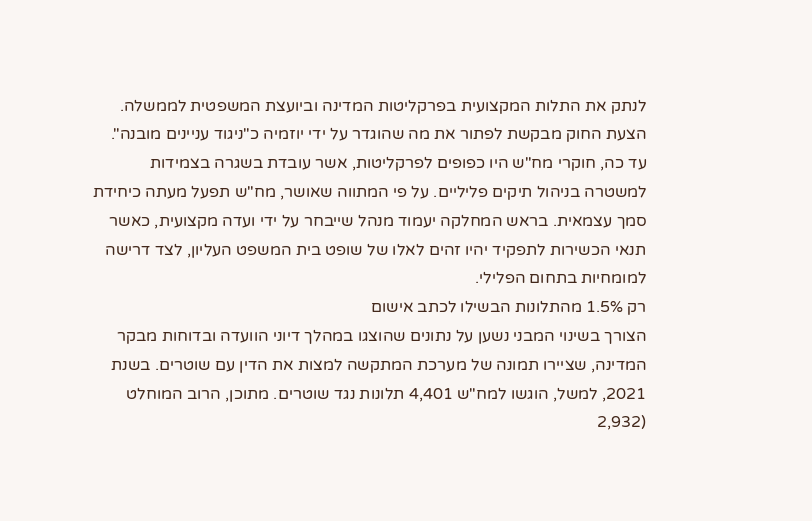לנתק את התלות המקצועית בפרקליטות המדינה וביועצת המשפטית לממשלה.
הצעת החוק מבקשת לפתור את מה שהוגדר על ידי יוזמיה כ"ניגוד עניינים מובנה". עד כה, חוקרי מח"ש היו כפופים לפרקליטות, אשר עובדת בשגרה בצמידות למשטרה בניהול תיקים פליליים. על פי המתווה שאושר, מח"ש תפעל מעתה כיחידת סמך עצמאית. בראש המחלקה יעמוד מנהל שייבחר על ידי ועדה מקצועית, כאשר תנאי הכשירות לתפקיד יהיו זהים לאלו של שופט בית המשפט העליון, לצד דרישה למומחיות בתחום הפלילי.
רק 1.5% מהתלונות הבשילו לכתב אישום
הצורך בשינוי המבני נשען על נתונים שהוצגו במהלך דיוני הוועדה ובדוחות מבקר המדינה, שציירו תמונה של מערכת המתקשה למצות את הדין עם שוטרים. בשנת 2021, למשל, הוגשו למח"ש 4,401 תלונות נגד שוטרים. מתוכן, הרוב המוחלט (2,932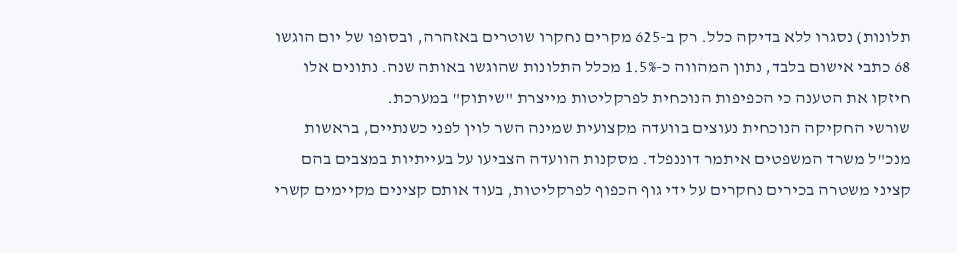תלונות) נסגרו ללא בדיקה כלל. רק ב-625 מקרים נחקרו שוטרים באזהרה, ובסופו של יום הוגשו 68 כתבי אישום בלבד, נתון המהווה כ-1.5% מכלל התלונות שהוגשו באותה שנה. נתונים אלו חיזקו את הטענה כי הכפיפות הנוכחית לפרקליטות מייצרת "שיתוק" במערכת.
שורשי החקיקה הנוכחית נעוצים בוועדה מקצועית שמינה השר לוין לפני כשנתיים, בראשות מנכ"ל משרד המשפטים איתמר דוננפלד. מסקנות הוועדה הצביעו על בעייתיות במצבים בהם קציני משטרה בכירים נחקרים על ידי גוף הכפוף לפרקליטות, בעוד אותם קצינים מקיימים קשרי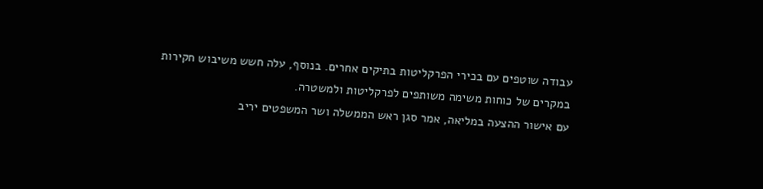עבודה שוטפים עם בכירי הפרקליטות בתיקים אחרים. בנוסף, עלה חשש משיבוש חקירות במקרים של כוחות משימה משותפים לפרקליטות ולמשטרה.
עם אישור ההצעה במליאה, אמר סגן ראש הממשלה ושר המשפטים יריב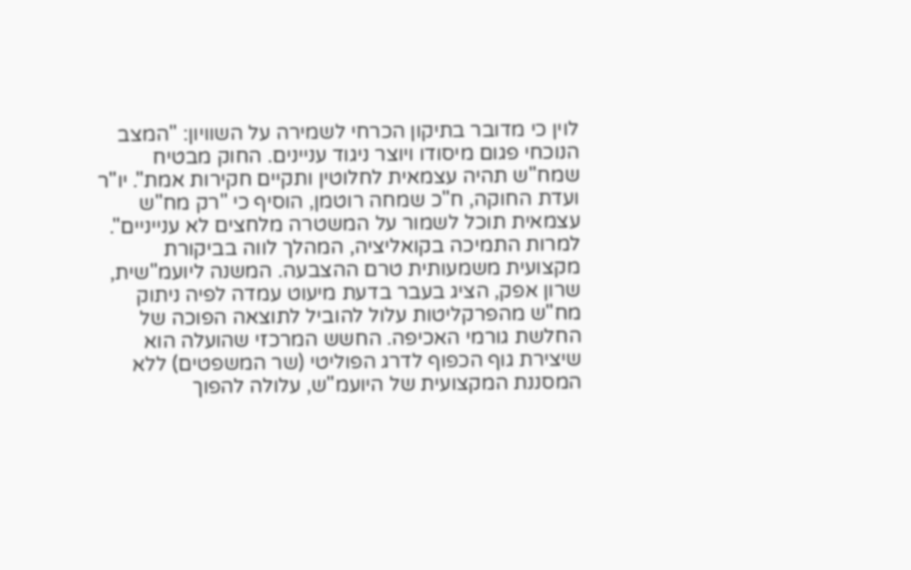לוין כי מדובר בתיקון הכרחי לשמירה על השוויון: "המצב הנוכחי פגום מיסודו ויוצר ניגוד עניינים. החוק מבטיח שמח"ש תהיה עצמאית לחלוטין ותקיים חקירות אמת". יו"ר ועדת החוקה, ח"כ שמחה רוטמן, הוסיף כי "רק מח"ש עצמאית תוכל לשמור על המשטרה מלחצים לא ענייניים".
למרות התמיכה בקואליציה, המהלך לווה בביקורת מקצועית משמעותית טרם ההצבעה. המשנה ליועמ"שית, שרון אפק, הציג בעבר בדעת מיעוט עמדה לפיה ניתוק מח"ש מהפרקליטות עלול להוביל לתוצאה הפוכה של החלשת גורמי האכיפה. החשש המרכזי שהועלה הוא שיצירת גוף הכפוף לדרג הפוליטי (שר המשפטים) ללא המסננת המקצועית של היועמ"ש, עלולה להפוך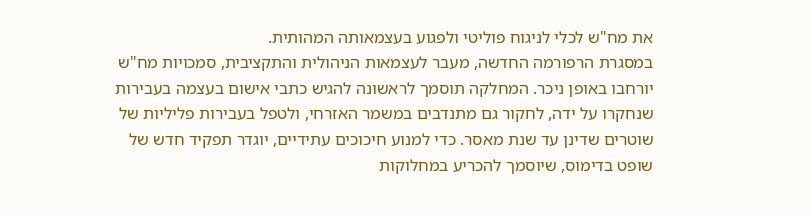את מח"ש לכלי לניגוח פוליטי ולפגוע בעצמאותה המהותית.
במסגרת הרפורמה החדשה, מעבר לעצמאות הניהולית והתקציבית, סמכויות מח"ש יורחבו באופן ניכר. המחלקה תוסמך לראשונה להגיש כתבי אישום בעצמה בעבירות שנחקרו על ידה, לחקור גם מתנדבים במשמר האזרחי, ולטפל בעבירות פליליות של שוטרים שדינן עד שנת מאסר. כדי למנוע חיכוכים עתידיים, יוגדר תפקיד חדש של שופט בדימוס, שיוסמך להכריע במחלוקות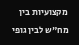מקצועיות בין מח"ש לבין גופי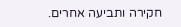חקירה ותביעה אחרים.